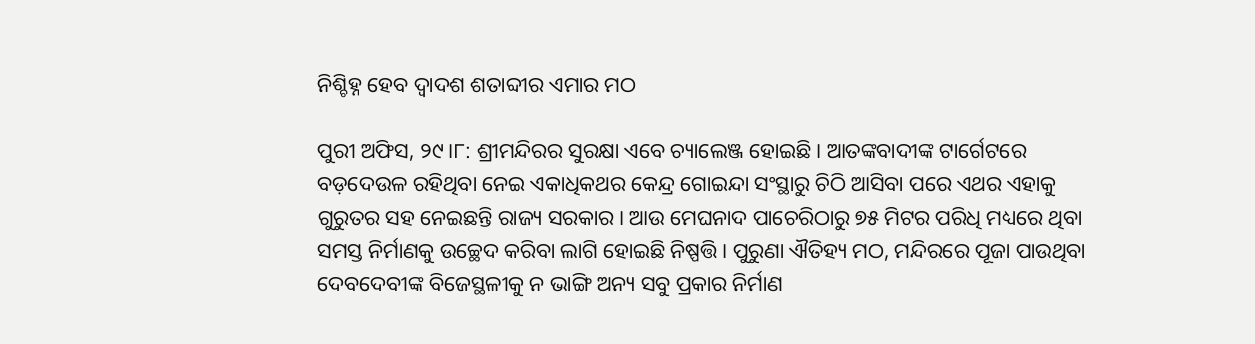ନିଶ୍ଚିହ୍ନ ହେବ ଦ୍ୱାଦଶ ଶତାବ୍ଦୀର ଏମାର ମଠ

ପୁରୀ ଅଫିସ, ୨୯।୮: ଶ୍ରୀମନ୍ଦିରର ସୁରକ୍ଷା ଏବେ ଚ୍ୟାଲେଞ୍ଜ ହୋଇଛି। ଆତଙ୍କବାଦୀଙ୍କ ଟାର୍ଗେଟରେ ବଡ଼ଦେଉଳ ରହିଥିବା ନେଇ ଏକାଧିକଥର କେନ୍ଦ୍ର ଗୋଇନ୍ଦା ସଂସ୍ଥାରୁ ଚିଠି ଆସିବା ପରେ ଏଥର ଏହାକୁ ଗୁରୁତର ସହ ନେଇଛନ୍ତି ରାଜ୍ୟ ସରକାର। ଆଉ ମେଘନାଦ ପାଚେରିଠାରୁ ୭୫ ମିଟର ପରିଧି ମଧ୍ୟରେ ଥିବା ସମସ୍ତ ନିର୍ମାଣକୁ ଉଚ୍ଛେଦ କରିବା ଲାଗି ହୋଇଛି ନିଷ୍ପତ୍ତି। ପୁରୁଣା ଐତିହ୍ୟ ମଠ, ମନ୍ଦିରରେ ପୂଜା ପାଉଥିବା ଦେବଦେବୀଙ୍କ ବିଜେସ୍ଥଳୀକୁ ନ ଭାଙ୍ଗି ଅନ୍ୟ ସବୁ ପ୍ରକାର ନିର୍ମାଣ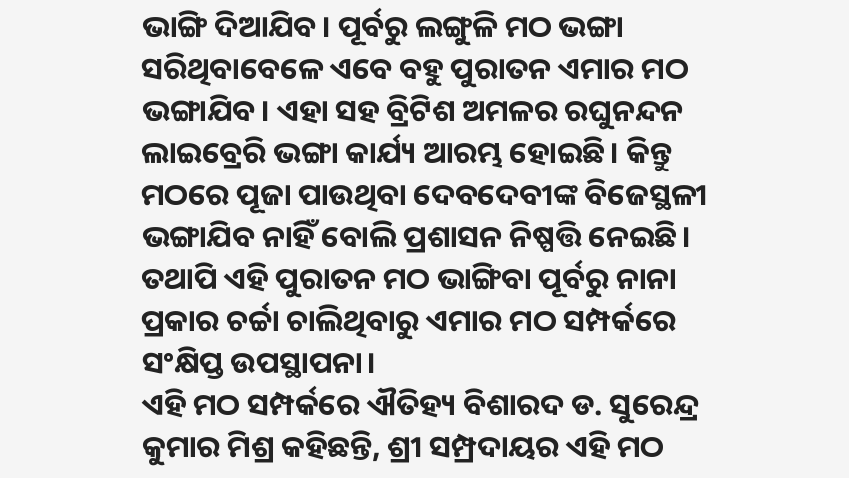ଭାଙ୍ଗି ଦିଆଯିବ। ପୂର୍ବରୁ ଲଙ୍ଗୁଳି ମଠ ଭଙ୍ଗା ସରିଥିବାବେଳେ ଏବେ ବହୁ ପୁରାତନ ଏମାର ମଠ ଭଙ୍ଗାଯିବ। ଏହା ସହ ବ୍ରିଟିଶ ଅମଳର ରଘୁନନ୍ଦନ ଲାଇବ୍ରେରି ଭଙ୍ଗା କାର୍ଯ୍ୟ ଆରମ୍ଭ ହୋଇଛି। କିନ୍ତୁ ମଠରେ ପୂଜା ପାଉଥିବା ଦେବଦେବୀଙ୍କ ବିଜେସ୍ଥଳୀ ଭଙ୍ଗାଯିବ ନାହିଁ ବୋଲି ପ୍ରଶାସନ ନିଷ୍ପତ୍ତି ନେଇଛି। ତଥାପି ଏହି ପୁରାତନ ମଠ ଭାଙ୍ଗିବା ପୂର୍ବରୁ ନାନା ପ୍ରକାର ଚର୍ଚ୍ଚା ଚାଲିଥିବାରୁ ଏମାର ମଠ ସମ୍ପର୍କରେ ସଂକ୍ଷିପ୍ତ ଉପସ୍ଥାପନା।
ଏହି ମଠ ସମ୍ପର୍କରେ ଐତିହ୍ୟ ବିଶାରଦ ଡ. ସୁରେନ୍ଦ୍ର କୁମାର ମିଶ୍ର କହିଛନ୍ତି, ଶ୍ରୀ ସମ୍ପ୍ରଦାୟର ଏହି ମଠ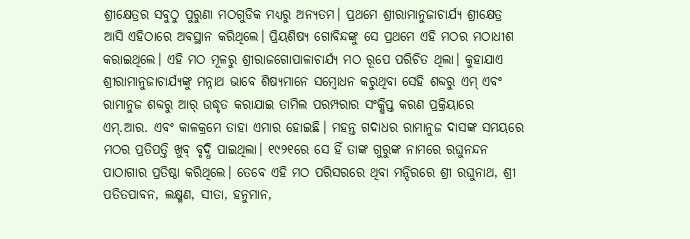ଶ୍ରୀକ୍ଷେତ୍ରର ସବୁଠୁ ପୁରୁଣା ମଠଗୁଡିକ ମଧ୍ୟରୁ ଅନ୍ୟତମ। ପ୍ରଥମେ ଶ୍ରୀରାମାନୁଜାଚାର୍ଯ୍ୟ ଶ୍ରୀକ୍ଷେତ୍ର ଆସି ଏହିଠାରେ ଅବସ୍ଥାନ କରିଥିଲେ। ପ୍ରିୟଶିଷ୍ୟ ଗୋବିନ୍ଦଙ୍କୁ ସେ ପ୍ରଥମେ ଏହି ମଠର ମଠାଧୀଶ କରାଇଥିଲେ। ଏହି ମଠ ମୂଳରୁ ଶ୍ରୀରାଜଗୋପାଳାଚାର୍ଯ୍ୟ ମଠ ରୂପେ ପରିଚିତ ଥିଲା। କୁହାଯାଏ ଶ୍ରୀରାମାନୁଜାଚାର୍ଯ୍ୟଙ୍କୁ ମନ୍ନାଥ ଭାବେ ଶିଷ୍ୟମାନେ ସମ୍ବୋଧନ କରୁଥିବା ସେହି ଶବ୍ଦରୁ ଏମ୍‌ ଏବଂ ରାମାନୁଜ ଶବ୍ଦରୁ ଆର୍‌ ଉଦ୍ଧୃତ କରାଯାଇ ତାମିଲ ପରମ୍ପରାର ସଂକ୍ଷିପ୍ତ କରଣ ପ୍ରକ୍ରିୟାରେ ଏମ୍‌.ଆର. ଏବଂ କାଳକ୍ରମେ ତାହା ଏମାର ହୋଇଛି। ମହନ୍ତ ଗଦାଧର ରାମାନୁଜ ଦାସଙ୍କ ସମୟରେ ମଠର ପ୍ରତିପତ୍ତି ଖୁବ୍‌ ବୃଦ୍ଧି ପାଇଥିଲା। ୧୯୨୧ରେ ସେ ହିଁ ତାଙ୍କ ଗୁରୁଙ୍କ ନାମରେ ରଘୁନନ୍ଦନ ପାଠାଗାର ପ୍ରତିଷ୍ଠା କରିଥିଲେ। ତେବେ ଏହି ମଠ ପରିସରରେ ଥିବା ମନ୍ଦିରରେ ଶ୍ରୀ ରଘୁନାଥ, ଶ୍ରୀ ପତିତପାବନ, ଲକ୍ଷ୍ମଣ, ସୀତା, ହନୁମାନ,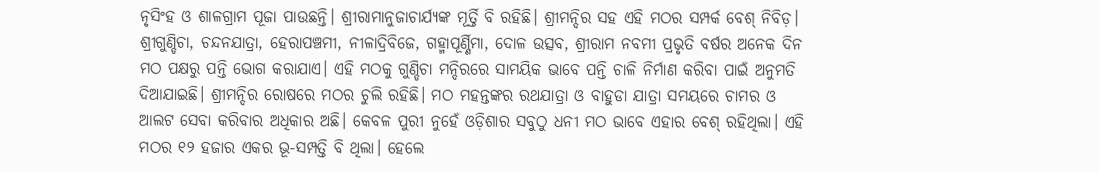ନୃସିଂହ ଓ ଶାଳଗ୍ରାମ ପୂଜା ପାଉଛନ୍ତି। ଶ୍ରୀରାମାନୁଜାଚାର୍ଯ୍ୟଙ୍କ ମୂର୍ତ୍ତି ବି ରହିଛି। ଶ୍ରୀମନ୍ଦିର ସହ ଏହି ମଠର ସମ୍ପର୍କ ବେଶ୍‌ ନିବିଡ଼। ଶ୍ରୀଗୁଣ୍ଡିଚା, ଚନ୍ଦନଯାତ୍ରା, ହେରାପଞ୍ଚମୀ, ନୀଳାଦ୍ରିବିଜେ, ଗହ୍ମାପୂର୍ଣ୍ଣିମା, ଦୋଳ ଉତ୍ସବ, ଶ୍ରୀରାମ ନବମୀ ପ୍ରଭୃତି ବର୍ଷର ଅନେକ ଦିନ ମଠ ପକ୍ଷରୁ ପନ୍ତି ଭୋଗ କରାଯାଏ। ଏହି ମଠକୁ ଗୁଣ୍ଡିଚା ମନ୍ଦିରରେ ସାମୟିକ ଭାବେ ପନ୍ତି ଚାଳି ନିର୍ମାଣ କରିବା ପାଇଁ ଅନୁମତି ଦିଆଯାଇଛି। ଶ୍ରୀମନ୍ଦିର ରୋଷରେ ମଠର ଚୁଲି ରହିଛି। ମଠ ମହନ୍ତଙ୍କର ରଥଯାତ୍ରା ଓ ବାହୁଡା ଯାତ୍ରା ସମୟରେ ଚାମର ଓ ଆଲଟ ସେବା କରିବାର ଅଧିକାର ଅଛି। କେବଳ ପୁରୀ ନୁହେଁ ଓଡ଼ିଶାର ସବୁଠୁ ଧନୀ ମଠ ଭାବେ ଏହାର ବେଶ୍‌ ରହିଥିଲା। ଏହି ମଠର ୧୨ ହଜାର ଏକର ଭୂ-ସମ୍ପତ୍ତି ବି ଥିଲା। ହେଲେ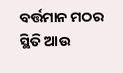ବର୍ତ୍ତମାନ ମଠର ସ୍ଥିତି ଆଉ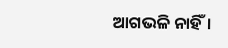ଆଗଭଳି ନାହିଁ।